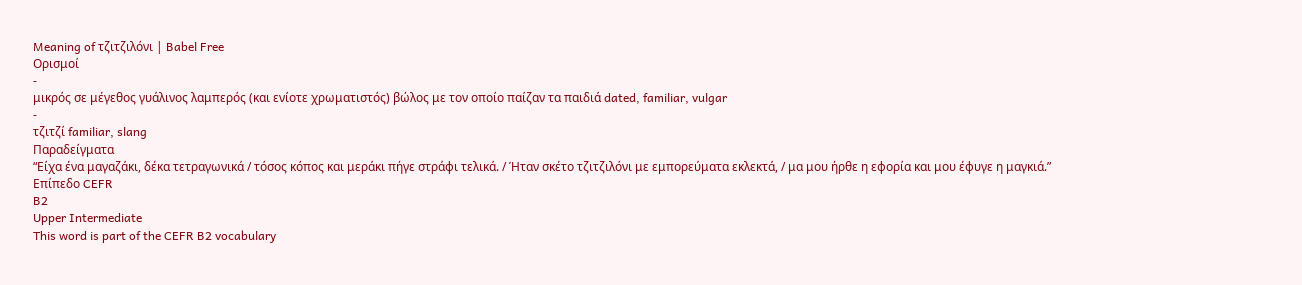Meaning of τζιτζιλόνι | Babel Free
Ορισμοί
-
μικρός σε μέγεθος γυάλινος λαμπερός (και ενίοτε χρωματιστός) βώλος με τον οποίο παίζαν τα παιδιά dated, familiar, vulgar
-
τζιτζί familiar, slang
Παραδείγματα
“Είχα ένα μαγαζάκι, δέκα τετραγωνικά / τόσος κόπος και μεράκι πήγε στράφι τελικά. / Ήταν σκέτο τζιτζιλόνι με εμπορεύματα εκλεκτά, / μα μου ήρθε η εφορία και μου έφυγε η μαγκιά.”
Επίπεδο CEFR
B2
Upper Intermediate
This word is part of the CEFR B2 vocabulary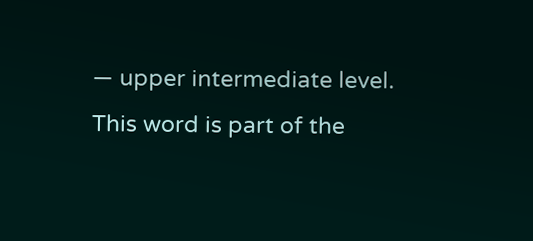— upper intermediate level.
This word is part of the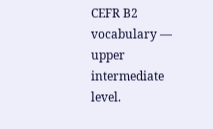CEFR B2 vocabulary — upper intermediate level.